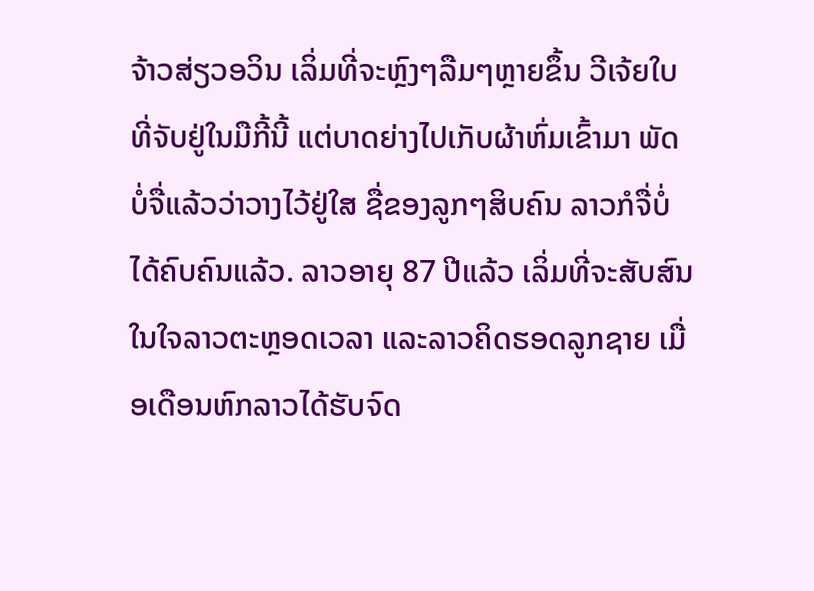ຈ້າວສ່ຽວອວິນ ເລິ່ມທີ່ຈະຫຼົງໆລືມໆຫຼາຍຂຶ້ນ ວີເຈ້ຍໃບທີ່ຈັບຢູ່ໃນມືກີ້ນີ້ ແຕ່ບາດຍ່າງໄປເກັບຜ້າຫົ່ມເຂົ້າມາ ພັດບໍ່ຈື່ແລ້ວວ່າວາງໄວ້ຢູ່ໃສ ຊື່ຂອງລູກໆສິບຄົນ ລາວກໍຈື່ບໍ່ໄດ້ຄົບຄົນແລ້ວ. ລາວອາຍຸ 87 ປີແລ້ວ ເລິ່ມທີ່ຈະສັບສົນໃນໃຈລາວຕະຫຼອດເວລາ ແລະລາວຄິດຮອດລູກຊາຍ ເມື່ອເດືອນຫົກລາວໄດ້ຮັບຈົດ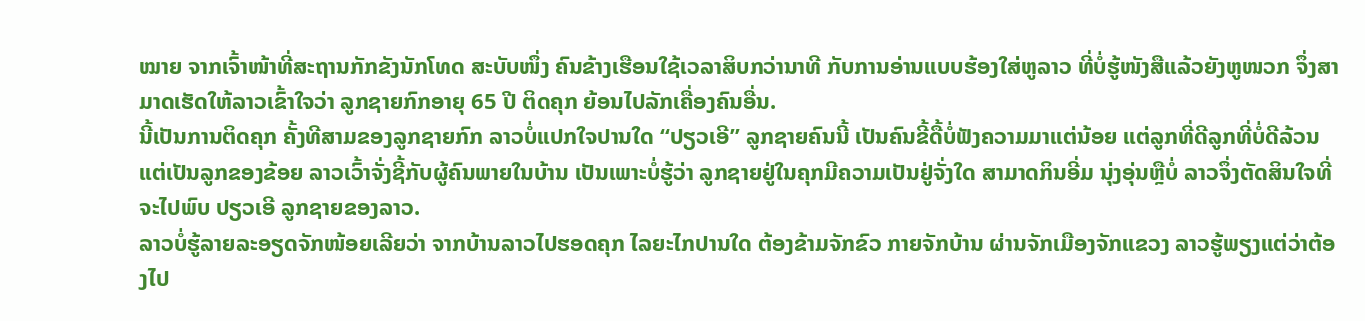ໝາຍ ຈາກເຈົ້າໜ້າທີ່ສະຖານກັກຂັງນັກໂທດ ສະບັບໜຶ່ງ ຄົນຂ້າງເຮືອນໃຊ້ເວລາສິບກວ່ານາທີ ກັບການອ່ານແບບຮ້ອງໃສ່ຫູລາວ ທີ່ບໍ່ຮູ້ໜັງສືແລ້ວຍັງຫູໜວກ ຈຶ່ງສາມາດເຮັດໃຫ້ລາວເຂົ້າໃຈວ່າ ລູກຊາຍກົກອາຍຸ 65 ປີ ຕິດຄຸກ ຍ້ອນໄປລັກເຄື່ອງຄົນອື່ນ.
ນີ້ເປັນການຕິດຄຸກ ຄັ້ງທີສາມຂອງລູກຊາຍກົກ ລາວບໍ່ແປກໃຈປານໃດ “ປຽວເອີ” ລູກຊາຍຄົນນີ້ ເປັນຄົນຂີ້ດື້ບໍ່ຟັງຄວາມມາແຕ່ນ້ອຍ ແຕ່ລູກທີ່ດີລູກທີ່ບໍ່ດີລ້ວນແຕ່ເປັນລູກຂອງຂ້ອຍ ລາວເວົ້າຈັ່ງຊີ້ກັບຜູ້ຄົນພາຍໃນບ້ານ ເປັນເພາະບໍ່ຮູ້ວ່າ ລູກຊາຍຢູ່ໃນຄຸກມີຄວາມເປັນຢູ່ຈັ່ງໃດ ສາມາດກິນອີ່ມ ນຸ່ງອຸ່ນຫຼືບໍ່ ລາວຈຶ່ງຕັດສິນໃຈທີ່ຈະໄປພົບ ປຽວເອີ ລູກຊາຍຂອງລາວ.
ລາວບໍ່ຮູ້ລາຍລະອຽດຈັກໜ້ອຍເລີຍວ່າ ຈາກບ້ານລາວໄປຮອດຄຸກ ໄລຍະໄກປານໃດ ຕ້ອງຂ້າມຈັກຂົວ ກາຍຈັກບ້ານ ຜ່ານຈັກເມືອງຈັກແຂວງ ລາວຮູ້ພຽງແຕ່ວ່າຕ້ອງໄປ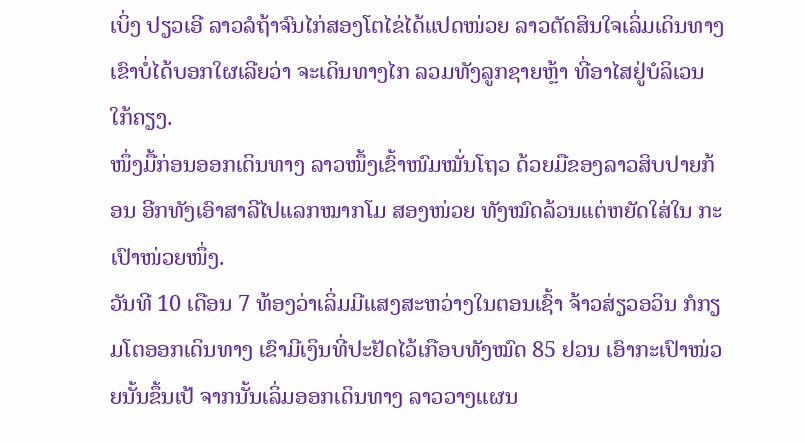ເບິ່ງ ປຽວເອີ ລາວລໍຖ້າຈົນໄກ່ສອງໂຕໄຂ່ໄດ້ແປດໜ່ວຍ ລາວຕັດສິນໃຈເລິ່ມເດິນທາງ ເຂົາບໍ່ໄດ້ບອກໃຜເລີຍວ່າ ຈະເດິນທາງໄກ ລວມທັງລູກຊາຍຫຼ້າ ທີ່ອາໄສຢູ່ບໍລິເວນໃກ້ຄຽງ.
ໜຶ່ງມື້ກ່ອນອອກເດິນທາງ ລາວໜຶ້ງເຂົ້າໜົມໝັ່ນໂຖວ ດ້ວຍມືຂອງລາວສິບປາຍກ້ອນ ອີກທັງເອົາສາລີໄປແລກໝາກໂມ ສອງໜ່ວຍ ທັງໝົດລ້ວນແຕ່ຫຍັດໃສ່ໃນ ກະເປົາໜ່ວຍໜຶ່ງ.
ວັນທີ 10 ເດືອນ 7 ທ້ອງວ່າເລິ່ມມີແສງສະຫວ່າງໃນຕອນເຊົ້າ ຈ້າວສ່ຽວອວິນ ກໍກຽມໂຕອອກເດິນທາງ ເຂົາມີເງິນທີ່ປະຢັດໄວ້ເກືອບທັງໝົດ 85 ຢວນ ເອົາກະເປົາໜ່ວຍນັ້ນຂຶ້ນເປ້ ຈາກນັ້ນເລິ່ມອອກເດິນທາງ ລາວວາງແຜນ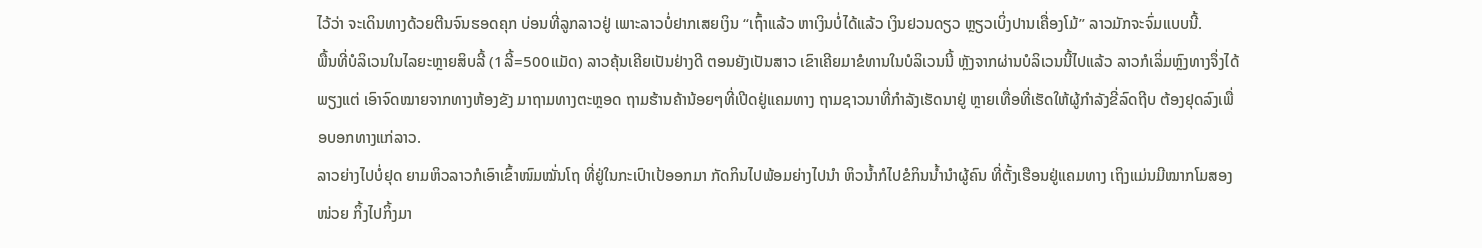ໄວ້ວ່າ ຈະເດິນທາງດ້ວຍຕີນຈົນຮອດຄຸກ ບ່ອນທີ່ລູກລາວຢູ່ ເພາະລາວບໍ່ຢາກເສຍເງິນ “ເຖົ້າແລ້ວ ຫາເງິນບໍ່ໄດ້ແລ້ວ ເງິນຢວນດຽວ ຫຼຽວເບິ່ງປານເຄື່ອງໂມ້” ລາວມັກຈະຈົ່ມແບບນີ້.
ພື້ນທີ່ບໍລິເວນໃນໄລຍະຫຼາຍສິບລີ້ (1ລີ້=500ແມັດ) ລາວຄຸ້ນເຄີຍເປັນຢ່າງດີ ຕອນຍັງເປັນສາວ ເຂົາເຄີຍມາຂໍທານໃນບໍລິເວນນີ້ ຫຼັງຈາກຜ່ານບໍລິເວນນີ້ໄປແລ້ວ ລາວກໍເລິ່ມຫຼົງທາງຈຶ່ງໄດ້ພຽງແຕ່ ເອົາຈົດໝາຍຈາກທາງຫ້ອງຂັງ ມາຖາມທາງຕະຫຼອດ ຖາມຮ້ານຄ້ານ້ອຍໆທີ່ເປີດຢູ່ແຄມທາງ ຖາມຊາວນາທີ່ກຳລັງເຮັດນາຢູ່ ຫຼາຍເທື່ອທີ່ເຮັດໃຫ້ຜູ້ກຳລັງຂີ່ລົດຖີບ ຕ້ອງຢຸດລົງເພື່ອບອກທາງແກ່ລາວ.
ລາວຍ່າງໄປບໍ່ຢຸດ ຍາມຫິວລາວກໍເອົາເຂົ້າໜົມໝັ່ນໂຖ ທີ່ຢູ່ໃນກະເປົາເປ້ອອກມາ ກັດກິນໄປພ້ອມຍ່າງໄປນຳ ຫິວນ້ຳກໍໄປຂໍກິນນ້ຳນຳຜູ້ຄົນ ທີ່ຕັ້ງເຮືອນຢູ່ແຄມທາງ ເຖິງແມ່ນມີໝາກໂມສອງໜ່ວຍ ກິ້ງໄປກິ້ງມາ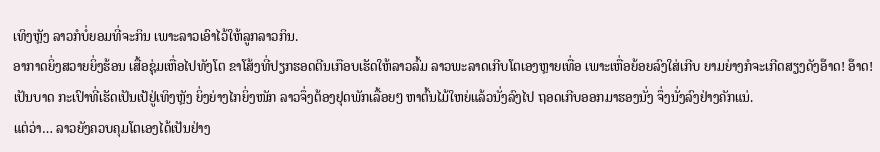ເທິງຫຼັງ ລາວກໍບໍ່ຍອມທີ່ຈະກິນ ເພາະລາວເອົາໄວ້ໃຫ້ລູກລາວກິນ.
ອາກາດຍິ່ງສວາຍຍິ່ງຮ້ອນ ເສື້ອຊຸ່ມເຫື່ອໄປທັງໂຕ ຂາໂສ້ງທີ່ປຽກຮອດຕີນເກືອບເຮັດໃຫ້ລາວລົ້ມ ລາວພະລາດເກີບໂຕເອງຫຼາຍເທື່ອ ເພາະເຫື່ອຍ້ອຍລົງໃສ່ເກີບ ຍາມຍ່າງກໍຈະເກີດສຽງດັງອ໊າດ! ອ໊າດ! ເປັນບາດ ກະເປົາທີ່ເຮັດເປັນເປ້ຢູ່ເທິງຫຼັງ ຍິ່ງຍ່າງໄກຍິ່ງໜັກ ລາວຈຶ່ງຕ້ອງຢຸດພັກເລື້ອຍໆ ຫາຕົ້ນໄມ້ໃຫຍ່ແລ້ວນັ່ງລົງໄປ ຖອດເກີບອອກມາຮອງນັ່ງ ຈຶ່ງນັ່ງລົງຢ່າງຄັກແນ່.
ແຕ່ວ່າ… ລາວຍັງຄວບຄຸມໂຕເອງໄດ້ເປັນຢ່າງ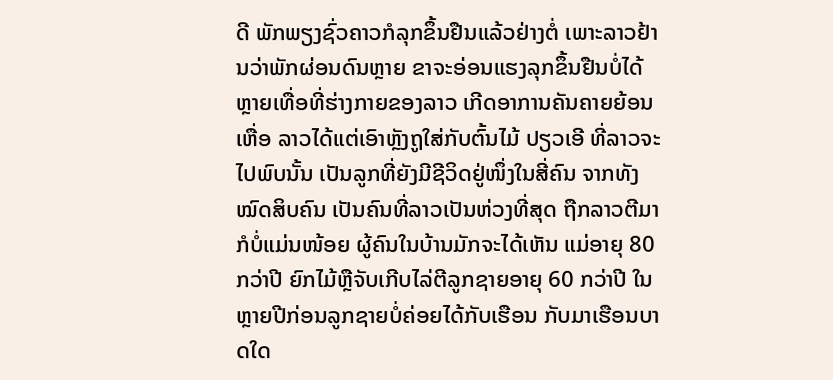ດີ ພັກພຽງຊົ່ວຄາວກໍລຸກຂຶ້ນຢືນແລ້ວຢ່າງຕໍ່ ເພາະລາວຢ້ານວ່າພັກຜ່ອນດົນຫຼາຍ ຂາຈະອ່ອນແຮງລຸກຂຶ້ນຢືນບໍ່ໄດ້ ຫຼາຍເທື່ອທີ່ຮ່າງກາຍຂອງລາວ ເກີດອາການຄັນຄາຍຍ້ອນເຫື່ອ ລາວໄດ້ແຕ່ເອົາຫຼັງຖູໃສ່ກັບຕົ້ນໄມ້ ປຽວເອີ ທີ່ລາວຈະໄປພົບນັ້ນ ເປັນລູກທີ່ຍັງມີຊີວິດຢູ່ໜຶ່ງໃນສີ່ຄົນ ຈາກທັງໝົດສິບຄົນ ເປັນຄົນທີ່ລາວເປັນຫ່ວງທີ່ສຸດ ຖືກລາວຕີມາກໍບໍ່ແມ່ນໜ້ອຍ ຜູ້ຄົນໃນບ້ານມັກຈະໄດ້ເຫັນ ແມ່ອາຍຸ 80 ກວ່າປີ ຍົກໄມ້ຫຼືຈັບເກີບໄລ່ຕີລູກຊາຍອາຍຸ 60 ກວ່າປີ ໃນຫຼາຍປີກ່ອນລູກຊາຍບໍ່ຄ່ອຍໄດ້ກັບເຮືອນ ກັບມາເຮືອນບາດໃດ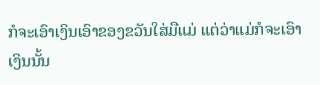ກໍຈະເອົາເງິນເອົາຂອງຂວັນໃສ່ມືແມ່ ແຕ່ວ່າແມ່ກໍຈະເອົາເງິນນັ້ນ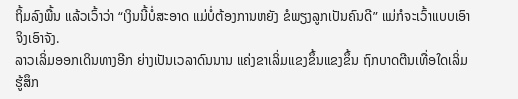ຖິ້ມລົງພື້ນ ແລ້ວເວົ້າວ່າ “ເງິນນີ້ບໍ່ສະອາດ ແມ່ບໍ່ຕ້ອງການຫຍັງ ຂໍພຽງລູກເປັນຄົນດີ” ແມ່ກໍຈະເວົ້າແບບເອົາຈິງເອົາຈັງ.
ລາວເລິ່ມອອກເດິນທາງອີກ ຍ່າງເປັນເວລາດົນນານ ແຄ່ງຂາເລິ່ມແຂງຂຶ້ນແຂງຂຶ້ນ ຖົກບາດຕີນເທື່ອໃດເລິ່ມຮູ້ສຶກ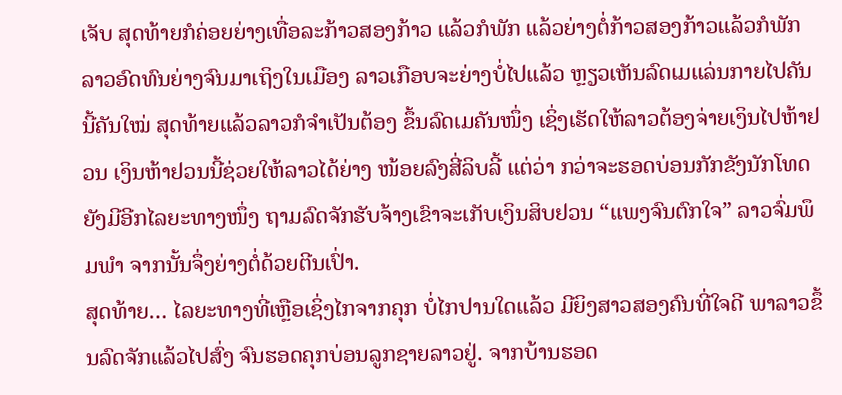ເຈັບ ສຸດທ້າຍກໍຄ່ອຍຍ່າງເທື່ອລະກ້າວສອງກ້າວ ແລ້ວກໍພັກ ແລ້ວຍ່າງຕໍ່ກ້າວສອງກ້າວແລ້ວກໍພັກ ລາວອົດທົນຍ່າງຈົນມາເຖິງໃນເມືອງ ລາວເກືອບຈະຍ່າງບໍ່ໄປແລ້ວ ຫຼຽວເຫັນລົດເມແລ່ນກາຍໄປຄັນນີ້ຄັນໃໝ່ ສຸດທ້າຍແລ້ວລາວກໍຈຳເປັນຕ້ອງ ຂຶ້ນລົດເມຄັນໜຶ່ງ ເຊິ່ງເຮັດໃຫ້ລາວຕ້ອງຈ່າຍເງິນໄປຫ້າຢວນ ເງິນຫ້າຢວນນີ້ຊ່ວຍໃຫ້ລາວໄດ້ຍ່າງ ໜ້ອຍລົງສີ່ລິບລີ້ ແຕ່ວ່າ ກວ່າຈະຮອດບ່ອນກັກຂັງນັກໂທດ ຍັງມີອີກໄລຍະທາງໜຶ່ງ ຖາມລົດຈັກຮັບຈ້າງເຂົາຈະເກັບເງິນສິບຢວນ “ແພງຈົນຕົກໃຈ” ລາວຈົ່ມພຶມພຳ ຈາກນັ້ນຈຶ່ງຍ່າງຕໍ່ດ້ວຍຕີນເປົ່າ.
ສຸດທ້າຍ… ໄລຍະທາງທີ່ເຫຼືອເຊິ່ງໄກຈາກຄຸກ ບໍ່ໄກປານໃດແລ້ວ ມີຍິງສາວສອງຄົນທີ່ໃຈດີ ພາລາວຂຶ້ນລົດຈັກແລ້ວໄປສົ່ງ ຈົນຮອດຄຸກບ່ອນລູກຊາຍລາວຢູ່. ຈາກບ້ານຮອດ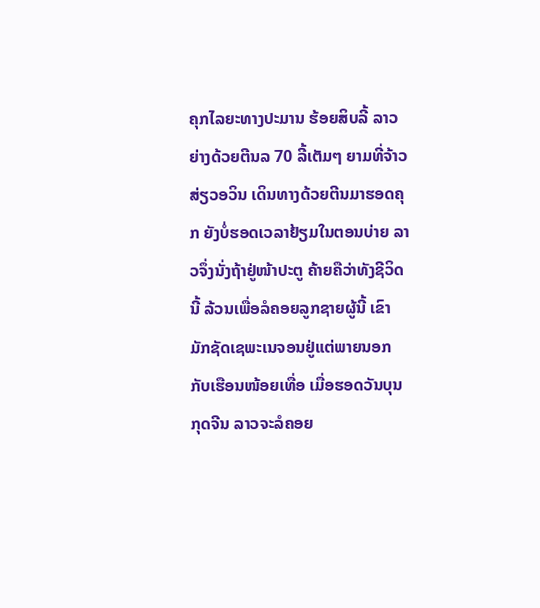ຄຸກໄລຍະທາງປະມານ ຮ້ອຍສິບລີ້ ລາວຍ່າງດ້ວຍຕີນລ 70 ລີ້ເຕັມໆ ຍາມທີ່ຈ້າວສ່ຽວອວິນ ເດິນທາງດ້ວຍຕີນມາຮອດຄຸກ ຍັງບໍ່ຮອດເວລາຢ້ຽມໃນຕອນບ່າຍ ລາວຈຶ່ງນັ່ງຖ້າຢູ່ໜ້າປະຕູ ຄ້າຍຄືວ່າທັງຊີວິດນີ້ ລ້ວນເພື່ອລໍຄອຍລູກຊາຍຜູ້ນີ້ ເຂົາມັກຊັດເຊພະເນຈອນຢູ່ແຕ່ພາຍນອກ ກັບເຮືອນໜ້ອຍເທື່ອ ເມື່ອຮອດວັນບຸນກຸດຈີນ ລາວຈະລໍຄອຍ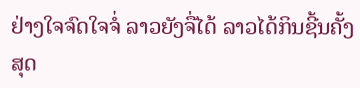ຢ່າງໃຈຈົດໃຈຈໍ່ ລາວຍັງຈື່ໄດ້ ລາວໄດ້ກິນຊີ້ນຄັ້ງສຸດ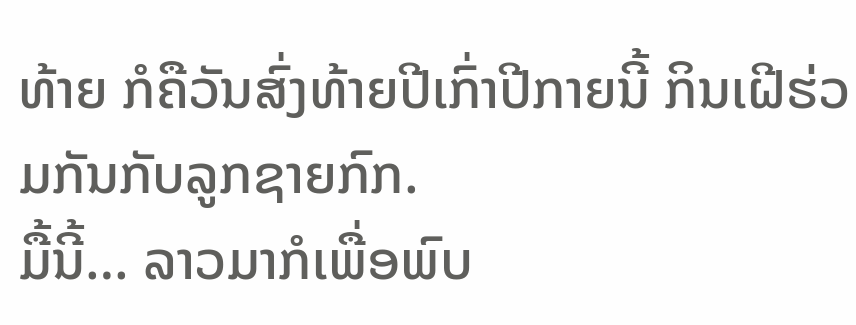ທ້າຍ ກໍຄືວັນສົ່ງທ້າຍປີເກົ່າປີກາຍນີ້ ກິນເຝີຮ່ວມກັນກັບລູກຊາຍກົກ.
ມື້ນີ້… ລາວມາກໍເພື່ອພົບ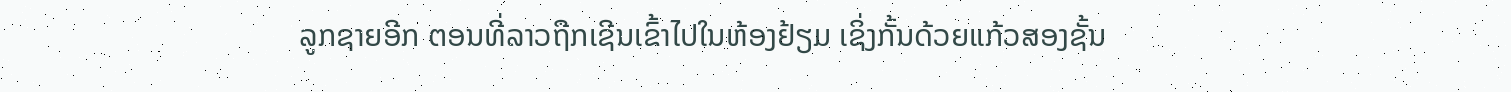ລູກຊາຍອີກ ຕອນທີ່ລາວຖືກເຊີນເຂົ້າໄປໃນຫ້ອງຢ້ຽມ ເຊິ່ງກັ້ນດ້ວຍແກ້ວສອງຊັ້ນ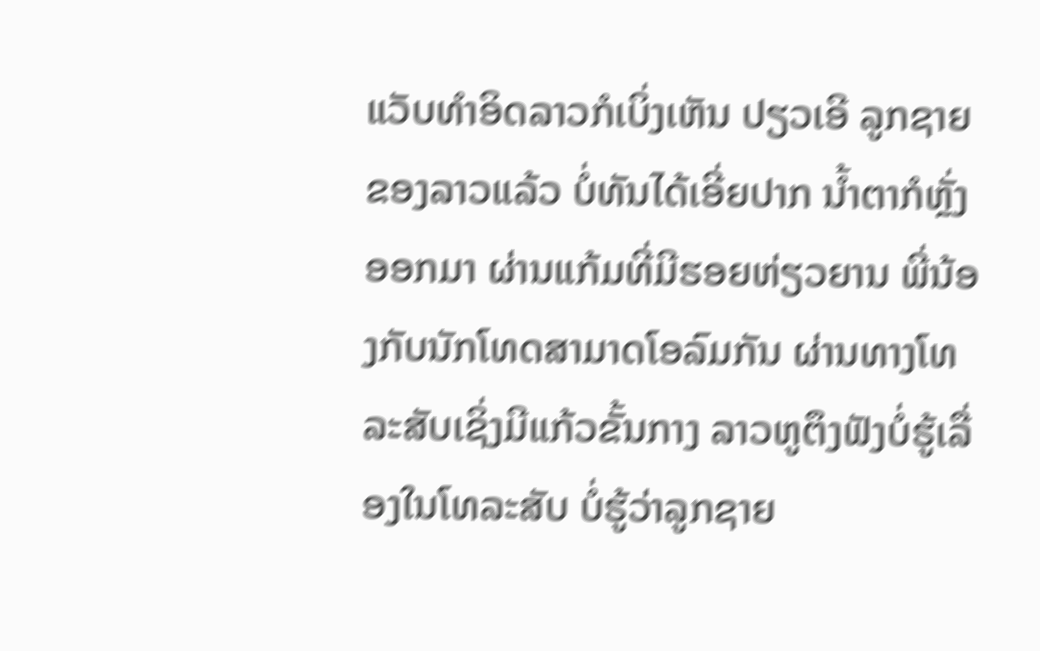ແວັບທຳອິດລາວກໍເບິ່ງເຫັນ ປຽວເອີ ລູກຊາຍຂອງລາວແລ້ວ ບໍ່ທັນໄດ້ເອີ່ຍປາກ ນ້ຳຕາກໍຫຼັ່ງອອກມາ ຜ່ານແກ້ມທີ່ມີຮອຍຫ່ຽວຍານ ພີ່ນ້ອງກັບນັກໂທດສາມາດໂອລົມກັນ ຜ່ານທາງໂທລະສັບເຊິ່ງມີແກ້ວຂັ້ນກາງ ລາວຫູຕຶງຟັງບໍ່ຮູ້ເລື່ອງໃນໂທລະສັບ ບໍ່ຮູ້ວ່າລູກຊາຍ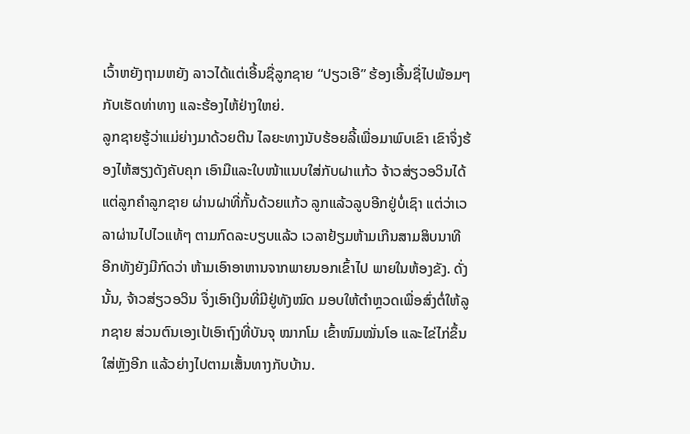ເວົ້າຫຍັງຖາມຫຍັງ ລາວໄດ້ແຕ່ເອີ້ນຊື່ລູກຊາຍ “ປຽວເອີ” ຮ້ອງເອີ້ນຊື່ໄປພ້ອມໆກັບເຮັດທ່າທາງ ແລະຮ້ອງໄຫ້ຢ່າງໃຫຍ່.
ລູກຊາຍຮູ້ວ່າແມ່ຍ່າງມາດ້ວຍຕີນ ໄລຍະທາງນັບຮ້ອຍລີ້ເພື່ອມາພົບເຂົາ ເຂົາຈຶ່ງຮ້ອງໄຫ້ສຽງດັງຄັບຄຸກ ເອົາມືແລະໃບໜ້າແນບໃສ່ກັບຝາແກ້ວ ຈ້າວສ່ຽວອວິນໄດ້ແຕ່ລູກຄຳລູກຊາຍ ຜ່ານຝາທີ່ກັ້ນດ້ວຍແກ້ວ ລູກແລ້ວລູບອີກຢູ່ບໍ່ເຊົາ ແຕ່ວ່າເວລາຜ່ານໄປໄວແທ້ໆ ຕາມກົດລະບຽບແລ້ວ ເວລາຢ້ຽມຫ້າມເກີນສາມສິບນາທີ ອີກທັງຍັງມີກົດວ່າ ຫ້າມເອົາອາຫານຈາກພາຍນອກເຂົ້າໄປ ພາຍໃນຫ້ອງຂັງ. ດັ່ງນັ້ນ, ຈ້າວສ່ຽວອວິນ ຈຶ່ງເອົາເງິນທີ່ມີຢູ່ທັງໝົດ ມອບໃຫ້ຕຳຫຼວດເພື່ອສົ່ງຕໍ່ໃຫ້ລູກຊາຍ ສ່ວນຕົນເອງເປ້ເອົາຖົງທີ່ບັນຈຸ ໝາກໂມ ເຂົ້າໜົມໝັ່ນໂອ ແລະໄຂ່ໄກ່ຂຶ້ນໃສ່ຫຼັງອີກ ແລ້ວຍ່າງໄປຕາມເສັ້ນທາງກັບບ້ານ.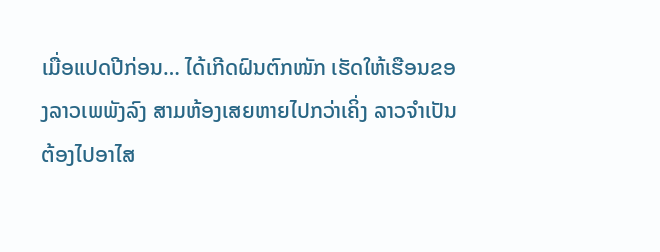ເມື່ອແປດປີກ່ອນ… ໄດ້ເກີດຝົນຕົກໜັກ ເຮັດໃຫ້ເຮືອນຂອງລາວເພພັງລົງ ສາມຫ້ອງເສຍຫາຍໄປກວ່າເຄິ່ງ ລາວຈຳເປັນຕ້ອງໄປອາໄສ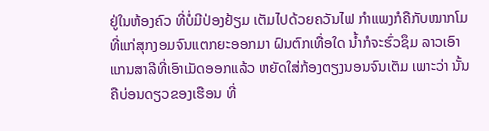ຢູ່ໃນຫ້ອງຄົວ ທີ່ບໍ່ມີປ່ອງຢ້ຽມ ເຕັມໄປດ້ວຍຄວັນໄຟ ກຳແພງກໍຄືກັບໝາກໂມ ທີ່ແກ່ສຸກງອມຈົນແຕກຍະອອກມາ ຝົນຕົກເທື່ອໃດ ນ້ຳກໍຈະຮົ່ວຊຶມ ລາວເອົາແກນສາລີທີ່ເອົາເມັດອອກແລ້ວ ຫຍັດໃສ່ກ້ອງຕຽງນອນຈົນເຕັມ ເພາະວ່າ ນັ້ນຄືບ່ອນດຽວຂອງເຮືອນ ທີ່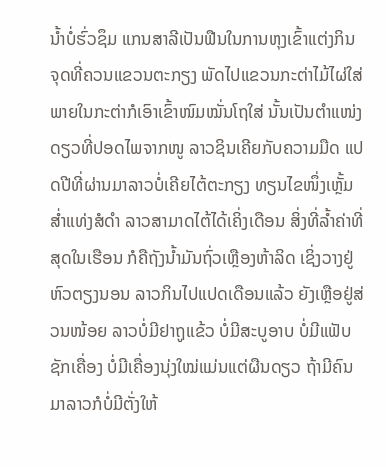ນ້ຳບໍ່ຮົ່ວຊຶມ ແກນສາລີເປັນຟືນໃນການຫຸງເຂົ້າແຕ່ງກິນ ຈຸດທີ່ຄວນແຂວນຕະກຽງ ພັດໄປແຂວນກະຕ່າໄມ້ໄຜ່ໃສ່ ພາຍໃນກະຕ່າກໍເອົາເຂົ້າໜົມໝັ່ນໂຖໃສ່ ນັ້ນເປັນຕຳແໜ່ງດຽວທີ່ປອດໄພຈາກໜູ ລາວຊິນເຄີຍກັບຄວາມມືດ ແປດປີທີ່ຜ່ານມາລາວບໍ່ເຄີຍໄຕ້ຕະກຽງ ທຽນໄຂໜຶ່ງເຫຼັ້ມສ່ຳແທ່ງສໍດຳ ລາວສາມາດໄຕ້ໄດ້ເຄິ່ງເດືອນ ສິ່ງທີ່ລ້ຳຄ່າທີ່ສຸດໃນເຮືອນ ກໍຄືຖັງນ້ຳມັນຖົ່ວເຫຼືອງຫ້າລິດ ເຊິ່ງວາງຢູ່ຫົວຕຽງນອນ ລາວກິນໄປແປດເດືອນແລ້ວ ຍັງເຫຼືອຢູ່ສ່ວນໜ້ອຍ ລາວບໍ່ມີຢາຖູແຂ້ວ ບໍ່ມີສະບູອາບ ບໍ່ມີແຟັບຊັກເຄື່ອງ ບໍ່ມີເຄື່ອງນຸ່ງໃໝ່ແມ່ນແຕ່ຜືນດຽວ ຖ້າມີຄົນມາລາວກໍບໍ່ມີຕັ່ງໃຫ້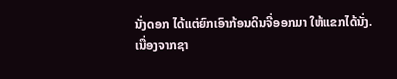ນັ່ງດອກ ໄດ້ແຕ່ຍົກເອົາກ້ອນດິນຈີ່ອອກມາ ໃຫ້ແຂກໄດ້ນັ່ງ.
ເນື່ອງຈາກຊາ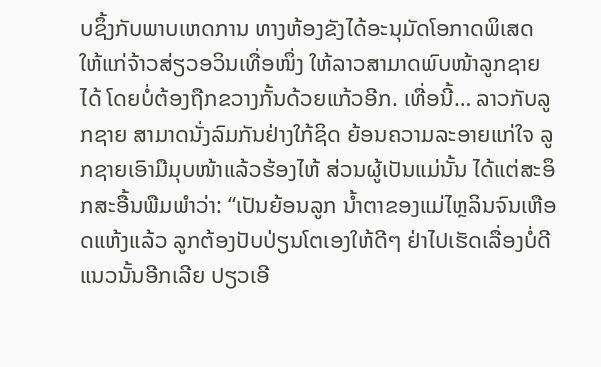ບຊຶ້ງກັບພາບເຫດການ ທາງຫ້ອງຂັງໄດ້ອະນຸມັດໂອກາດພິເສດ ໃຫ້ແກ່ຈ້າວສ່ຽວອວິນເທື່ອໜຶ່ງ ໃຫ້ລາວສາມາດພົບໜ້າລູກຊາຍໄດ້ ໂດຍບໍ່ຕ້ອງຖືກຂວາງກັ້ນດ້ວຍແກ້ວອີກ. ເທື່ອນີ້… ລາວກັບລູກຊາຍ ສາມາດນັ່ງລົມກັນຢ່າງໃກ້ຊິດ ຍ້ອນຄວາມລະອາຍແກ່ໃຈ ລູກຊາຍເອົາມືມຸບໜ້າແລ້ວຮ້ອງໄຫ້ ສ່ວນຜູ້ເປັນແມ່ນັ້ນ ໄດ້ແຕ່ສະອຶກສະອື້ນພືມພຳວ່າ: “ເປັນຍ້ອນລູກ ນ້ຳຕາຂອງແມ່ໄຫຼລິນຈົນເຫືອດແຫ້ງແລ້ວ ລູກຕ້ອງປັບປ່ຽນໂຕເອງໃຫ້ດີໆ ຢ່າໄປເຮັດເລື່ອງບໍ່ດີແນວນັ້ນອີກເລີຍ ປຽວເອີ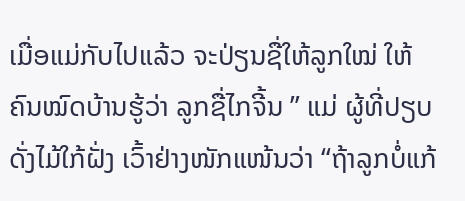ເມື່ອແມ່ກັບໄປແລ້ວ ຈະປ່ຽນຊື່ໃຫ້ລູກໃໝ່ ໃຫ້ຄົນໝົດບ້ານຮູ້ວ່າ ລູກຊື່ໄກຈີ້ນ ” ແມ່ ຜູ້ທີ່ປຽບດັ່ງໄມ້ໃກ້ຝັ່ງ ເວົ້າຢ່າງໜັກແໜ້ນວ່າ “ຖ້າລູກບໍ່ແກ້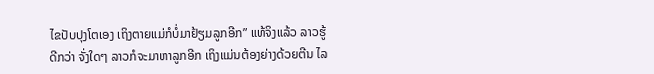ໄຂປັບປຸງໂຕເອງ ເຖິງຕາຍແມ່ກໍບໍ່ມາຢ້ຽມລູກອີກ” ແທ້ຈິງແລ້ວ ລາວຮູ້ດີກວ່າ ຈັ່ງໃດໆ ລາວກໍຈະມາຫາລູກອີກ ເຖິງແມ່ນຕ້ອງຍ່າງດ້ວຍຕີນ ໄລ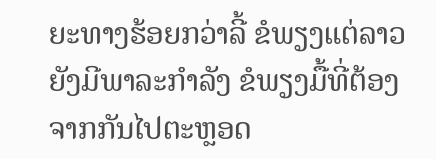ຍະທາງຮ້ອຍກວ່າລີ້ ຂໍພຽງແຕ່ລາວຍັງມີພາລະກຳລັງ ຂໍພຽງມື້ທີ່ຕ້ອງຈາກກັນໄປຕະຫຼອດ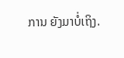ການ ຍັງມາບໍ່ເຖິງ.